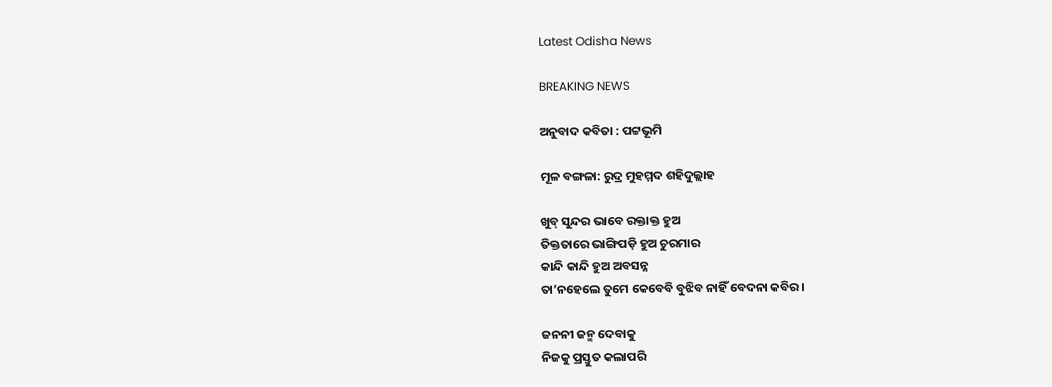Latest Odisha News

BREAKING NEWS

ଅନୁବାଦ କବିତା : ପଟ୍ଟଭୂମି

ମୂଳ ବଙ୍ଗଳା: ରୁଦ୍ର ମୁହମ୍ମଦ ଶହିଦୁଲ୍ଲାହ

ଖୁବ୍ ସୁନ୍ଦର ଭାବେ ରକ୍ତାକ୍ତ ହୁଅ
ତିକ୍ତତାରେ ଭାଙ୍ଗିପଡ଼ି ହୁଅ ଚୁରମାର
କାନ୍ଦି କାନ୍ଦି ହୁଅ ଅବସନ୍ନ
ତା’ନହେଲେ ତୁମେ କେବେବି ବୁଝିବ ନାହିଁ ବେଦନା କବିର ।

ଜନନୀ ଜନ୍ମ ଦେବାକୁ
ନିଜକୁ ପ୍ରସ୍ତୁତ କଲାପରି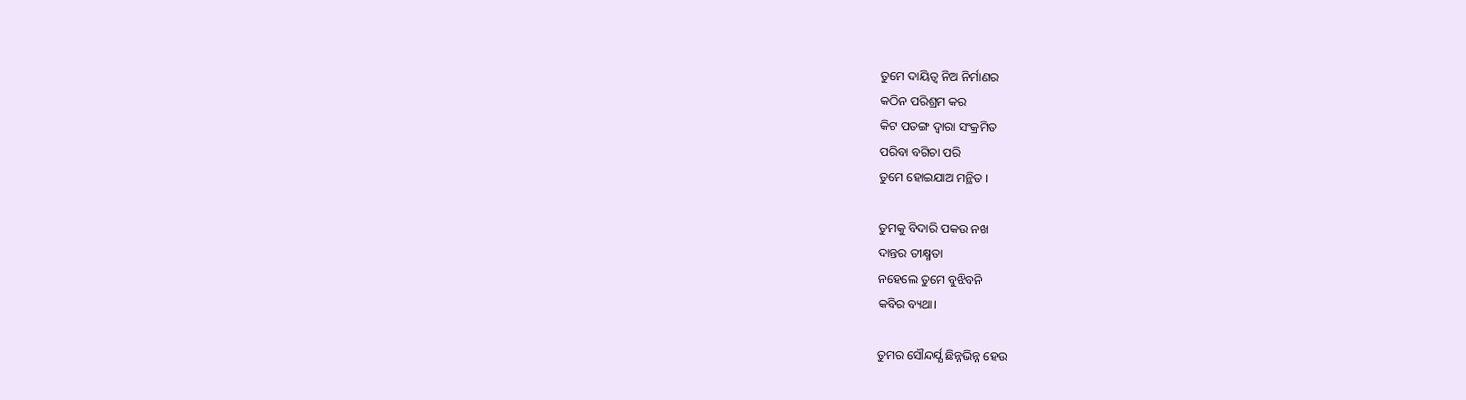ତୁମେ ଦାୟିତ୍ବ ନିଅ ନିର୍ମାଣର
କଠିନ ପରିଶ୍ରମ କର
କିଟ ପତଙ୍ଗ ଦ୍ଵାରା ସଂକ୍ରମିତ
ପରିବା ବଗିଚା ପରି
ତୁମେ ହୋଇଯାଅ ମନ୍ଥିତ ।

ତୁମକୁ ବିଦାରି ପକଉ ନଖ
ଦାନ୍ତର ତୀକ୍ଷ୍ମତା
ନହେଲେ ତୁମେ ବୁଝିବନି
କବିର ବ୍ୟଥା।

ତୁମର ସୌନ୍ଦର୍ଯ୍ଯ ଛିନ୍ନଭିନ୍ନ ହେଉ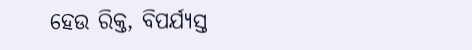ହେଉ ରିକ୍ତ, ବିପର୍ଯ୍ୟସ୍ତ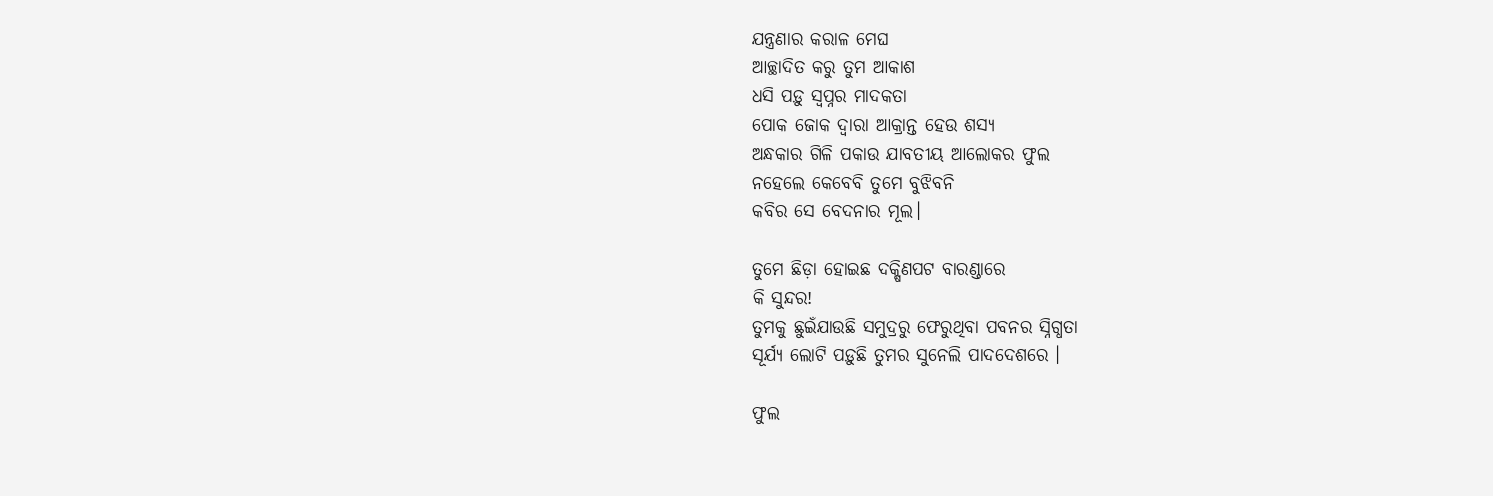ଯନ୍ତ୍ରଣାର କରାଳ ମେଘ
ଆଚ୍ଛାଦିତ କରୁ ତୁମ ଆକାଶ
ଧସି ପଡ଼ୁ ସ୍ୱପ୍ନର ମାଦକତା
ପୋକ ଜୋକ ଦ୍ୱାରା ଆକ୍ରାନ୍ତ ହେଉ ଶସ୍ୟ
ଅନ୍ଧକାର ଗିଳି ପକାଉ ଯାବତୀୟ ଆଲୋକର ଫୁଲ
ନହେଲେ କେବେବି ତୁମେ ବୁଝିବନି
କବିର ସେ ବେଦନାର ମୂଲ।

ତୁମେ ଛିଡ଼ା ହୋଇଛ ଦକ୍ଷିଣପଟ ବାରଣ୍ଡାରେ
କି ସୁନ୍ଦର!
ତୁମକୁ ଛୁଇଁଯାଉଛି ସମୁଦ୍ରରୁ ଫେରୁଥିବା ପବନର ସ୍ନିଗ୍ଧତା
ସୂର୍ଯ୍ୟ ଲୋଟି ପଡ଼ୁଛି ତୁମର ସୁନେଲି ପାଦଦେଶରେ ।

ଫୁଲ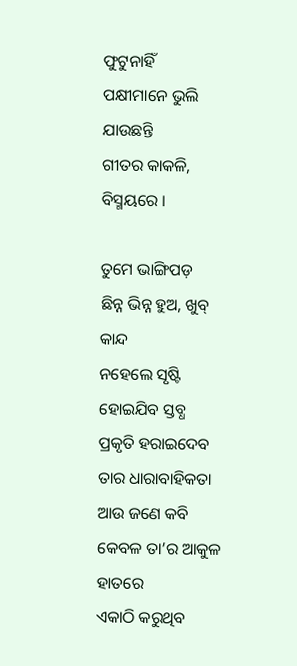ଫୁଟୁନାହିଁ
ପକ୍ଷୀମାନେ ଭୁଲି ଯାଉଛନ୍ତି
ଗୀତର କାକଳି, ବିସ୍ମୟରେ ।

ତୁମେ ଭାଙ୍ଗିପଡ଼
ଛିନ୍ନ ଭିନ୍ନ ହୁଅ, ଖୁବ୍ କାନ୍ଦ
ନହେଲେ ସୃଷ୍ଟି ହୋଇଯିବ ସ୍ତବ୍ଧ
ପ୍ରକୃତି ହରାଇଦେବ ତାର ଧାରାବାହିକତା
ଆଉ ଜଣେ କବି କେବଳ ତା’ର ଆକୁଳ ହାତରେ
ଏକାଠି କରୁଥିବ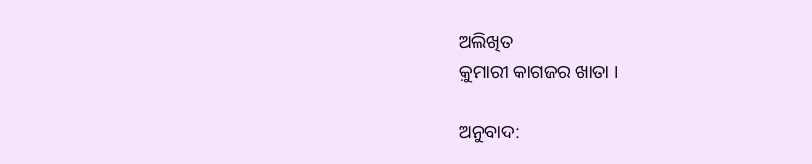ଅଲିଖିତ
କ଼ୁମାରୀ କାଗଜର ଖାତା ।

ଅନୁବାଦ: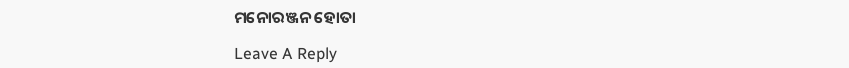ମନୋରଞ୍ଜନ ହୋତା

Leave A Reply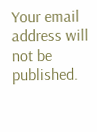Your email address will not be published.